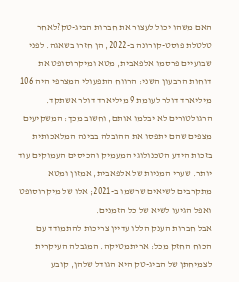האם משהו יכול לעצור את חברות הביג-טק?לאחר טלטלת פוסט-קורונה ב-2022, הן חזרו בשאגה. לפני שבועיים פרסמו אלפאבית, מטא ומיקרוסופט את דוחות הרבעון השני: הרווח התפעולי המצרפי היה 106 מיליארד דולר לעומת 9 מיליארד דולר אשתקד. הרגולטורים לא יבלמו אותם, וחשוב מכך: המשקיעים מצפים שהם יתפסו את ההובלה בבינה המלאכותית בזכות הידע הטכנולוגי המעמיק והכיסים העמוקים עוד יותר. שערי המניות של אלפאבית, אמזון ומטא מתקרבים לשיאים שרשמו ב-2021; אלו של מיקרוסופט ואפל הגיעו לשיא של כל הזמנים.
אבל חברות הענק הללו עדיין צריכות להתמודד עם הכוח החזק מכל: אריתמטיקה. המגבלה העיקרית לצמיחתן של הביג-טק היא הגודל שלהן, קובע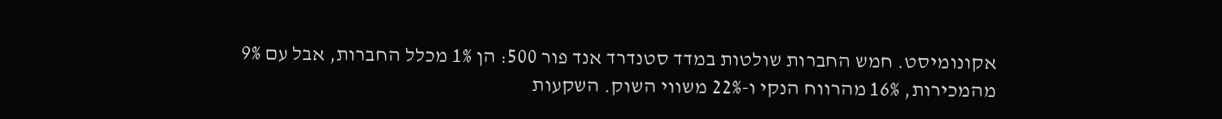אקונומיסט. חמש החברות שולטות במדד סטנדרד אנד פור 500: הן 1% מכלל החברות, אבל עם 9% מהמכירות, 16% מהרווח הנקי ו-22% משווי השוק. השקעות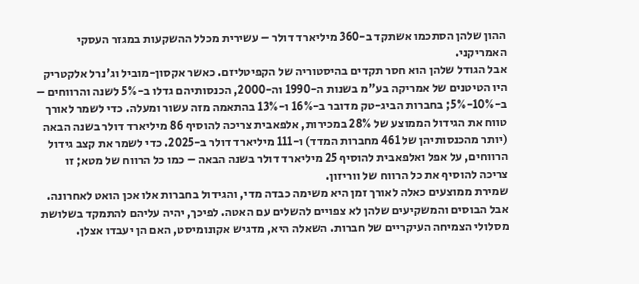ההון שלהן הסתכמו אשתקד ב-360 מיליארד דולר – עשירית מכלל ההשקעות במגזר העסקי האמריקני.
אבל הגודל שלהן הוא חסר תקדים בהיסטוריה של הקפיטליזם. כאשר אקסון-מוביל וג'נרל אלקטריק היו הטיטנים של אמריקה בע"מ בשנות ה-1990 וה-2000, הכנסותיהם גדלו ב-5% לשנה והרווחים – ב-10%-5%; בחברות הביג-טק מדובר ב-16% ו-13% בהתאמה מזה עשור ומעלה. כדי לשמר לאורך טווח את הגידול הממוצע של 28% במכירות, אלפאבית צריכה להוסיף 86 מיליארד דולר בשנה הבאה (יותר מהכנסותיהן של 461 מחברות המדד) ו-111 מיליארד דולר ב-2025. כדי לשמר את קצב גידול הרווחים, על אפל ואלפאבית להוסיף 25 מיליארד דולר בשנה הבאה – כמו כל הרווח של מטא; זו צריכה להוסיף את כל הרווח של ווריזון.
שמירת ממוצעים כאלה לאורך זמן היא משימה כבדה מדי, והגידול בחברות אלו אכן הואט לאחרונה. אבל הבוסים והמשקיעים שלהן לא צפויים להשלים עם האטה. לפיכך, יהיה עליהם להתמקד בשלושת מסלולי הצמיחה העיקריים של חברות. השאלה היא, מדגיש אקונומיסט, האם הן יעבדו אצלן.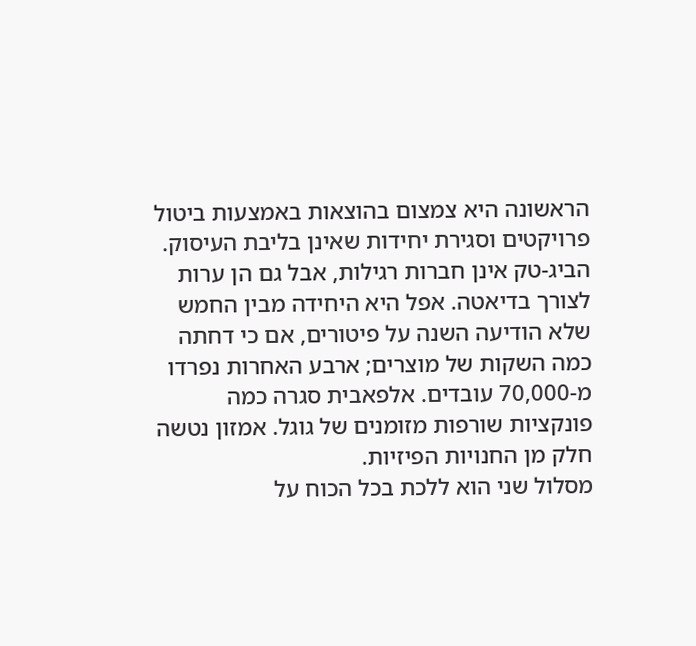הראשונה היא צמצום בהוצאות באמצעות ביטול פרויקטים וסגירת יחידות שאינן בליבת העיסוק. הביג-טק אינן חברות רגילות, אבל גם הן ערות לצורך בדיאטה. אפל היא היחידה מבין החמש שלא הודיעה השנה על פיטורים, אם כי דחתה כמה השקות של מוצרים; ארבע האחרות נפרדו מ-70,000 עובדים. אלפאבית סגרה כמה פונקציות שורפות מזומנים של גוגל. אמזון נטשה חלק מן החנויות הפיזיות.
מסלול שני הוא ללכת בכל הכוח על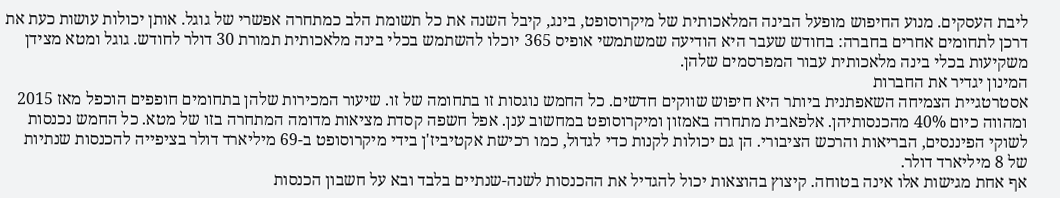ליבת העסקים. מנוע החיפוש מופעל הבינה המלאכותית של מיקרוסופט, בינג, קיבל השנה את כל תשומת הלב כמתחרה אפשרי של גוגל. אותן יכולות עושות כעת את דרכן לתחומים אחרים בחברה: בחודש שעבר היא הודיעה שמשתמשי אופיס 365 יוכלו להשתמש בכלי בינה מלאכותית תמורת 30 דולר לחודש. גוגל ומטא מצידן משקיעות בכלי בינה מלאכותית עבור המפרסמים שלהן.
המינון יגדיר את החברות
אסטרטגיית הצמיחה השאפתנית ביותר היא חיפוש שווקים חדשים. כל החמש נוגסות זו בתחומה של זו. שיעור המכירות שלהן בתחומים חופפים הוכפל מאז 2015 ומהווה כיום 40% מהכנסותיהן. אלפאבית מתחרה באמזון ומיקרוסופט במחשוב ענן. אפל חשפה קסדת מציאות מדומה המתחרה בזו של מטא. כל החמש נכנסות לשוקי הפיננסים, הבריאות והרכש הציבורי. הן גם יכולות לקנות כדי לגדול, כמו רכישת אקטיביז'ן בידי מיקרוסופט ב-69 מיליארד דולר בציפייה להכנסות שנתיות של 8 מיליארד דולר.
אף אחת מגישות אלו אינה בטוחה. קיצוץ בהוצאות יכול להגדיל את ההכנסות לשנה-שנתיים בלבד ובא על חשבון הכנסות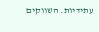עתידיות. השווקים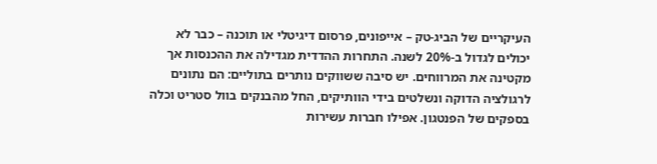העיקריים של הביג-טק – אייפונים, פרסום דיגיטלי או תוכנה – כבר לא יכולים לגדול ב-20% לשנה. התחרות ההדדית מגדילה את ההכנסות אך מקטינה את המרווחים. יש סיבה ששווקים נותרים בתוליים: הם נתונים לרגולציה הדוקה ונשלטים בידי הוותיקים, החל מהבנקים בוול סטריט וכלה בספקים של הפנטגון. אפילו חברות עשירות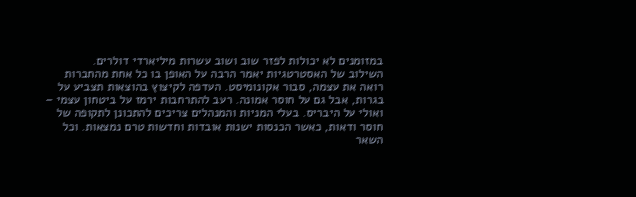במזומנים לא יכולות לפזר שוב ושוב עשרות מיליארדי דולרים.
השילוב של האסטרטגיות יאמר הרבה על האופן בו כל אחת מהחברות רואה את עצמה, סבור אקונומיסט. העדפה לקיצוץ בהוצאות תצביע על בגרות, אבל גם על חוסר אמונה. רעב להתרחבות ירמז על ביטחון עצמי – ואולי על היבריס. בעלי המניות והמנהלים צריכים להתכונן לתקופה של חוסר ודאות, כאשר הכנסות ישנות אובדות וחדשות טרם נמצאות. וכל השאר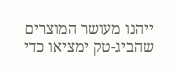ייהנו מעושר המוצרים שהביג-טק ימציאו כדי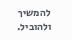להמשיך ולהוביל.